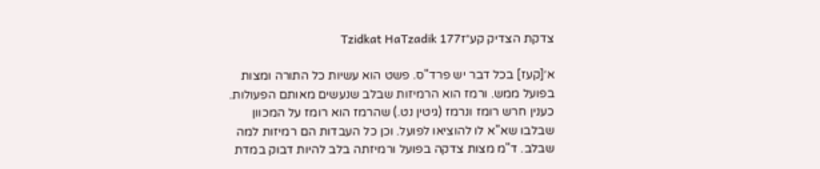צדקת הצדיק קע״זTzidkat HaTzadik 177

א׳[קעז] בכל דבר יש פרד"ס. פשט הוא עשיות כל התורה ומצות בפועל ממש. ורמז הוא הרמיזות שבלב שנעשים מאותם הפעולות. כענין חרש רומז ונרמז (גיטין נט.) שהרמז הוא רומז על המכוון שבלבו שא"א לו להוציאו לפועל. וכן כל העבדות הם רמיזות למה שבלב. ד"מ מצות צדקה בפועל ורמיזתה בלב להיות דבוק במדת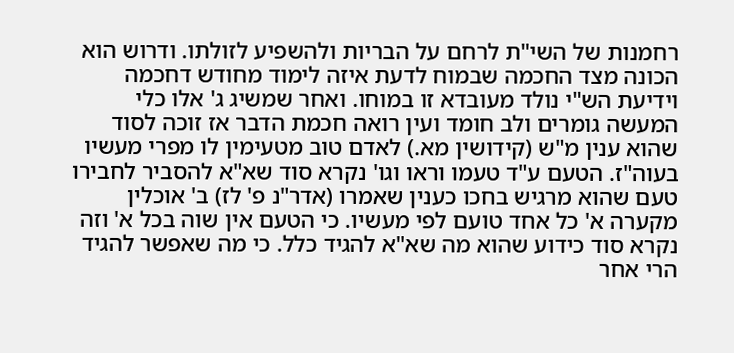רחמנות של השי"ת לרחם על הבריות ולהשפיע לזולתו. ודרוש הוא הכונה מצד החכמה שבמוח לדעת איזה לימוד מחודש דחכמה וידיעת הש"י נולד מעובדא זו במוחו. ואחר שמשיג ג' אלו כלי המעשה גומרים ולב חומד ועין רואה חכמת הדבר אז זוכה לסוד שהוא ענין מ"ש (קידושין מא.) לאדם טוב מטעימין לו מפרי מעשיו בעוה"ז. הטעם ע"ד טעמו וראו וגו' נקרא סוד שא"א להסביר לחבירו טעם שהוא מרגיש בחכו כענין שאמרו (אדר"נ פ' לז) ב' אוכלין מקערה א' כל אחד טועם לפי מעשיו. כי הטעם אין שוה בכל א' וזה נקרא סוד כידוע שהוא מה שא"א להגיד כלל. כי מה שאפשר להגיד הרי אחר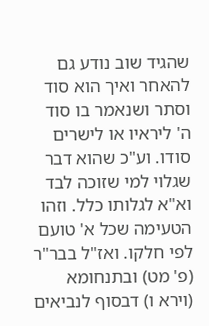שהגיד שוב נודע גם להאחר ואיך הוא סוד וסתר ושנאמר בו סוד ה' ליראיו או לישרים סודו. וע"כ שהוא דבר שגלוי למי שזוכה לבד וא"א לגלותו כלל. וזהו הטעימה שכל א' טועם לפי חלקו. ואז"ל בבר"ר (פ' מט) ובתנחומא (וירא ו) דבסוף לנביאים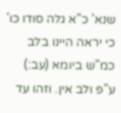שנא' כ"א גלה סודו כו' כי יראה היינו בלב כמ"ש ביומא (עב:) ע"פ ולב אין. וזהו עד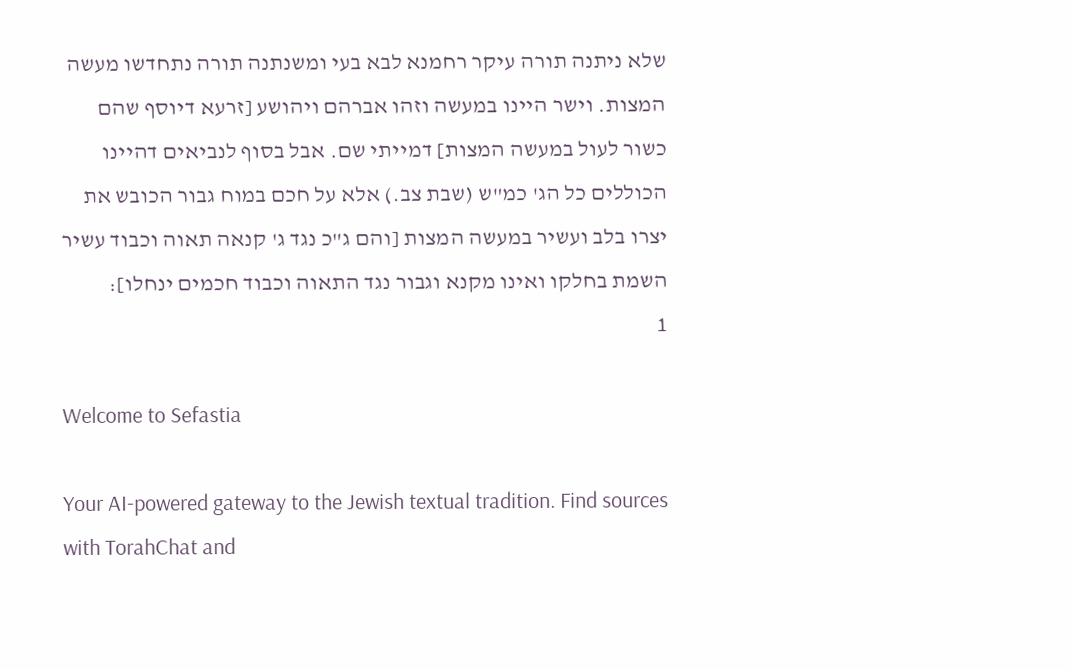שלא ניתנה תורה עיקר רחמנא לבא בעי ומשנתנה תורה נתחדשו מעשה המצות. וישר היינו במעשה וזהו אברהם ויהושע [זרעא דיוסף שהם כשור לעול במעשה המצות] דמייתי שם. אבל בסוף לנביאים דהיינו הכוללים כל הג' כמ"ש (שבת צב.) אלא על חכם במוח גבור הכובש את יצרו בלב ועשיר במעשה המצות [והם ג"כ נגד ג' קנאה תאוה וכבוד עשיר השמת בחלקו ואינו מקנא וגבור נגד התאוה וכבוד חכמים ינחלו]:
1

Welcome to Sefastia

Your AI-powered gateway to the Jewish textual tradition. Find sources with TorahChat and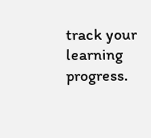track your learning progress.